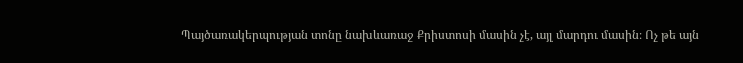Պայծառակերպության տոնը նախևառաջ Քրիստոսի մասին չէ, այլ մարդու մասին։ Ոչ թե այն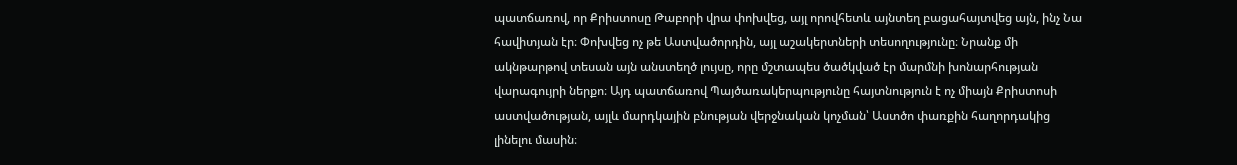պատճառով, որ Քրիստոսը Թաբորի վրա փոխվեց, այլ որովհետև այնտեղ բացահայտվեց այն, ինչ Նա հավիտյան էր։ Փոխվեց ոչ թե Աստվածորդին, այլ աշակերտների տեսողությունը։ Նրանք մի ակնթարթով տեսան այն անստեղծ լույսը, որը մշտապես ծածկված էր մարմնի խոնարհության վարագույրի ներքո։ Այդ պատճառով Պայծառակերպությունը հայտնություն է ոչ միայն Քրիստոսի աստվածության, այլև մարդկային բնության վերջնական կոչման՝ Աստծո փառքին հաղորդակից լինելու մասին։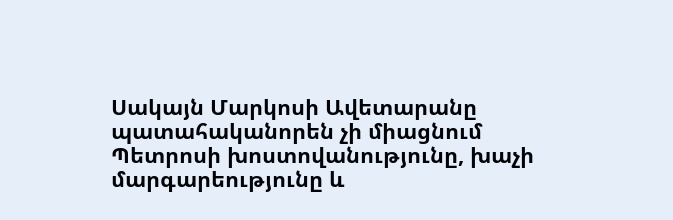Սակայն Մարկոսի Ավետարանը պատահականորեն չի միացնում Պետրոսի խոստովանությունը, խաչի մարգարեությունը և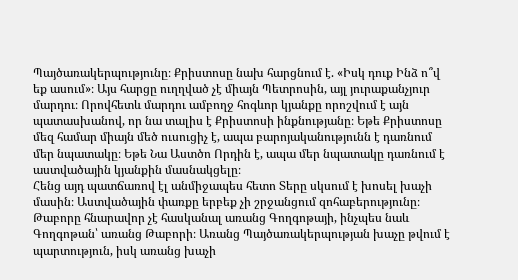Պայծառակերպությունը։ Քրիստոսը նախ հարցնում է. «Իսկ դուք Ինձ ո՞վ եք ասում»։ Այս հարցը ուղղված չէ միայն Պետրոսին, այլ յուրաքանչյուր մարդու։ Որովհետև մարդու ամբողջ հոգևոր կյանքը որոշվում է այն պատասխանով, որ նա տալիս է Քրիստոսի ինքնությանը։ Եթե Քրիստոսը մեզ համար միայն մեծ ուսուցիչ է, ապա բարոյականությունն է դառնում մեր նպատակը։ Եթե Նա Աստծո Որդին է, ապա մեր նպատակը դառնում է աստվածային կյանքին մասնակցելը։
Հենց այդ պատճառով էլ անմիջապես հետո Տերը սկսում է խոսել խաչի մասին։ Աստվածային փառքը երբեք չի շրջանցում զոհաբերությունը։ Թաբորը հնարավոր չէ հասկանալ առանց Գողգոթայի, ինչպես նաև Գողգոթան՝ առանց Թաբորի։ Առանց Պայծառակերպության խաչը թվում է պարտություն, իսկ առանց խաչի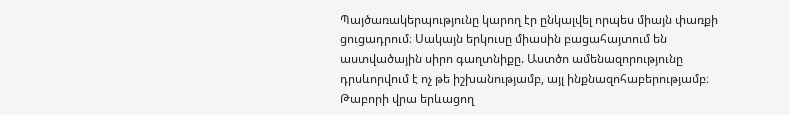Պայծառակերպությունը կարող էր ընկալվել որպես միայն փառքի ցուցադրում։ Սակայն երկուսը միասին բացահայտում են աստվածային սիրո գաղտնիքը. Աստծո ամենազորությունը դրսևորվում է ոչ թե իշխանությամբ, այլ ինքնազոհաբերությամբ։
Թաբորի վրա երևացող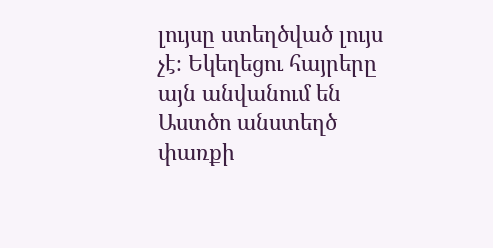լույսը ստեղծված լույս չէ։ Եկեղեցու հայրերը այն անվանում են Աստծո անստեղծ փառքի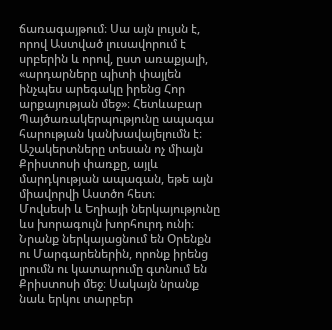ճառագայթում։ Սա այն լույսն է, որով Աստված լուսավորում է սրբերին և որով, ըստ առաքյալի, «արդարները պիտի փայլեն ինչպես արեգակը իրենց Հոր արքայության մեջ»։ Հետևաբար Պայծառակերպությունը ապագա հարության կանխավայելումն է։ Աշակերտները տեսան ոչ միայն Քրիստոսի փառքը, այլև մարդկության ապագան, եթե այն միավորվի Աստծո հետ։
Մովսեսի և Եղիայի ներկայությունը ևս խորագույն խորհուրդ ունի։ Նրանք ներկայացնում են Օրենքն ու Մարգարեներին, որոնք իրենց լրումն ու կատարումը գտնում են Քրիստոսի մեջ։ Սակայն նրանք նաև երկու տարբեր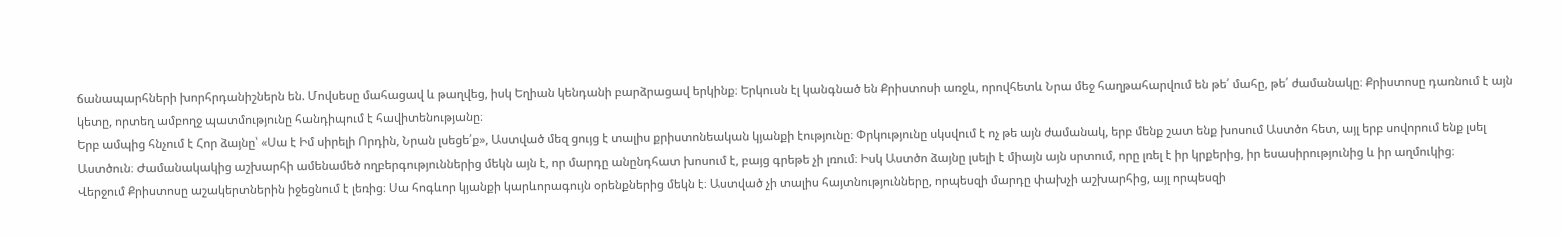ճանապարհների խորհրդանիշներն են. Մովսեսը մահացավ և թաղվեց, իսկ Եղիան կենդանի բարձրացավ երկինք։ Երկուսն էլ կանգնած են Քրիստոսի առջև, որովհետև Նրա մեջ հաղթահարվում են թե՛ մահը, թե՛ ժամանակը։ Քրիստոսը դառնում է այն կետը, որտեղ ամբողջ պատմությունը հանդիպում է հավիտենությանը։
Երբ ամպից հնչում է Հոր ձայնը՝ «Սա է Իմ սիրելի Որդին, Նրան լսեցե՛ք», Աստված մեզ ցույց է տալիս քրիստոնեական կյանքի էությունը։ Փրկությունը սկսվում է ոչ թե այն ժամանակ, երբ մենք շատ ենք խոսում Աստծո հետ, այլ երբ սովորում ենք լսել Աստծուն։ Ժամանակակից աշխարհի ամենամեծ ողբերգություններից մեկն այն է, որ մարդը անընդհատ խոսում է, բայց գրեթե չի լռում։ Իսկ Աստծո ձայնը լսելի է միայն այն սրտում, որը լռել է իր կրքերից, իր եսասիրությունից և իր աղմուկից։
Վերջում Քրիստոսը աշակերտներին իջեցնում է լեռից։ Սա հոգևոր կյանքի կարևորագույն օրենքներից մեկն է։ Աստված չի տալիս հայտնությունները, որպեսզի մարդը փախչի աշխարհից, այլ որպեսզի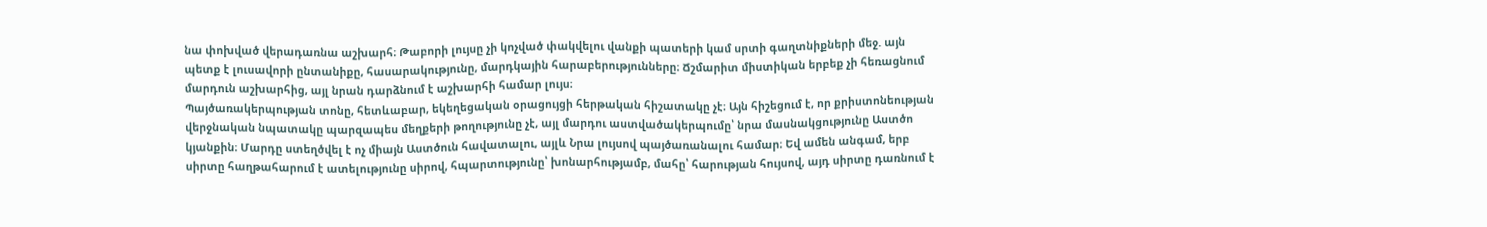նա փոխված վերադառնա աշխարհ։ Թաբորի լույսը չի կոչված փակվելու վանքի պատերի կամ սրտի գաղտնիքների մեջ. այն պետք է լուսավորի ընտանիքը, հասարակությունը, մարդկային հարաբերությունները։ Ճշմարիտ միստիկան երբեք չի հեռացնում մարդուն աշխարհից, այլ նրան դարձնում է աշխարհի համար լույս։
Պայծառակերպության տոնը, հետևաբար, եկեղեցական օրացույցի հերթական հիշատակը չէ։ Այն հիշեցում է, որ քրիստոնեության վերջնական նպատակը պարզապես մեղքերի թողությունը չէ, այլ մարդու աստվածակերպումը՝ նրա մասնակցությունը Աստծո կյանքին։ Մարդը ստեղծվել է ոչ միայն Աստծուն հավատալու, այլև Նրա լույսով պայծառանալու համար։ Եվ ամեն անգամ, երբ սիրտը հաղթահարում է ատելությունը սիրով, հպարտությունը՝ խոնարհությամբ, մահը՝ հարության հույսով, այդ սիրտը դառնում է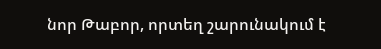նոր Թաբոր, որտեղ շարունակում է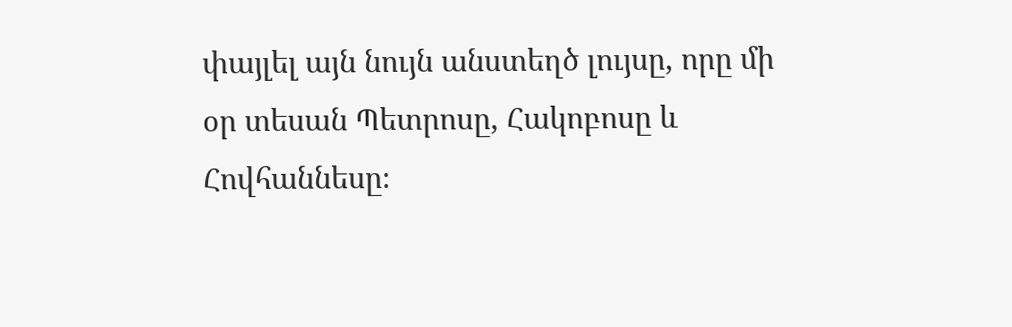փայլել այն նույն անստեղծ լույսը, որը մի օր տեսան Պետրոսը, Հակոբոսը և Հովհաննեսը։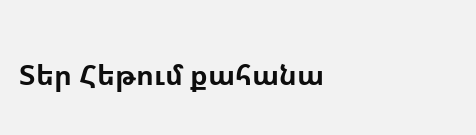Տեր Հեթում քահանա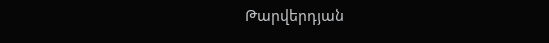Թարվերդյան